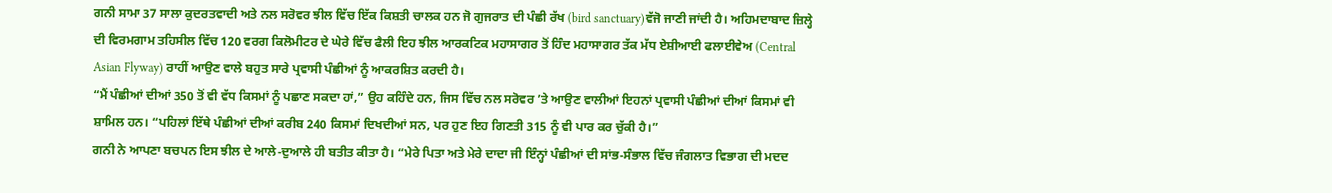ਗਨੀ ਸਾਮਾ 37 ਸਾਲਾ ਕੁਦਰਤਵਾਦੀ ਅਤੇ ਨਲ ਸਰੋਵਰ ਝੀਲ ਵਿੱਚ ਇੱਕ ਕਿਸ਼ਤੀ ਚਾਲਕ ਹਨ ਜੋ ਗੁਜਰਾਤ ਦੀ ਪੰਛੀ ਰੱਖ (bird sanctuary)ਵੱਜੋ ਜਾਣੀ ਜਾਂਦੀ ਹੈ। ਅਹਿਮਦਾਬਾਦ ਜ਼ਿਲ੍ਹੇ ਦੀ ਵਿਰਮਗਾਮ ਤਹਿਸੀਲ ਵਿੱਚ 120 ਵਰਗ ਕਿਲੋਮੀਟਰ ਦੇ ਘੇਰੇ ਵਿੱਚ ਫੈਲੀ ਇਹ ਝੀਲ ਆਰਕਟਿਕ ਮਹਾਸਾਗਰ ਤੋਂ ਹਿੰਦ ਮਹਾਸਾਗਰ ਤੱਕ ਮੱਧ ਏਸ਼ੀਆਈ ਫਲਾਈਵੇਅ (Central Asian Flyway) ਰਾਹੀਂ ਆਉਣ ਵਾਲੇ ਬਹੁਤ ਸਾਰੇ ਪ੍ਰਵਾਸੀ ਪੰਛੀਆਂ ਨੂੰ ਆਕਰਸ਼ਿਤ ਕਰਦੀ ਹੈ।
“ਮੈਂ ਪੰਛੀਆਂ ਦੀਆਂ 350 ਤੋਂ ਵੀ ਵੱਧ ਕਿਸਮਾਂ ਨੂੰ ਪਛਾਣ ਸਕਦਾ ਹਾਂ,” ਉਹ ਕਹਿੰਦੇ ਹਨ, ਜਿਸ ਵਿੱਚ ਨਲ ਸਰੋਵਰ ’ਤੇ ਆਉਣ ਵਾਲੀਆਂ ਇਹਨਾਂ ਪ੍ਰਵਾਸੀ ਪੰਛੀਆਂ ਦੀਆਂ ਕਿਸਮਾਂ ਵੀ ਸ਼ਾਮਿਲ ਹਨ। “ਪਹਿਲਾਂ ਇੱਥੇ ਪੰਛੀਆਂ ਦੀਆਂ ਕਰੀਬ 240 ਕਿਸਮਾਂ ਦਿਖਦੀਆਂ ਸਨ, ਪਰ ਹੁਣ ਇਹ ਗਿਣਤੀ 315 ਨੂੰ ਵੀ ਪਾਰ ਕਰ ਚੁੱਕੀ ਹੈ।”
ਗਨੀ ਨੇ ਆਪਣਾ ਬਚਪਨ ਇਸ ਝੀਲ ਦੇ ਆਲੇ-ਦੁਆਲੇ ਹੀ ਬਤੀਤ ਕੀਤਾ ਹੈ। “ਮੇਰੇ ਪਿਤਾ ਅਤੇ ਮੇਰੇ ਦਾਦਾ ਜੀ ਇੰਨ੍ਹਾਂ ਪੰਛੀਆਂ ਦੀ ਸਾਂਭ-ਸੰਭਾਲ ਵਿੱਚ ਜੰਗਲਾਤ ਵਿਭਾਗ ਦੀ ਮਦਦ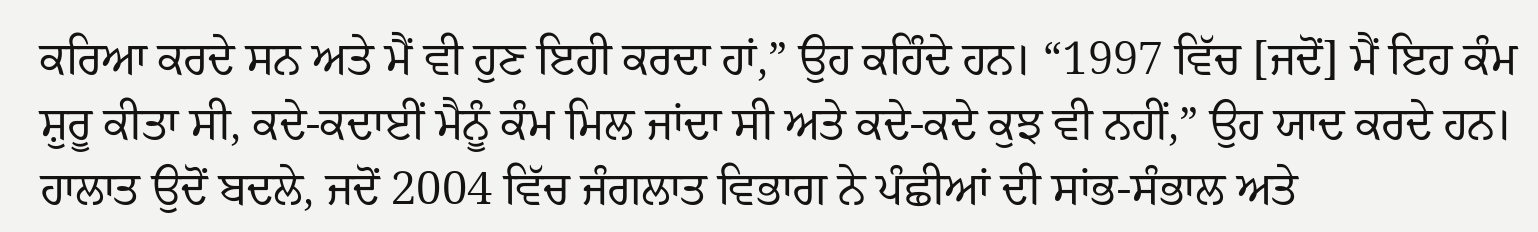ਕਰਿਆ ਕਰਦੇ ਸਨ ਅਤੇ ਮੈਂ ਵੀ ਹੁਣ ਇਹੀ ਕਰਦਾ ਹਾਂ,” ਉਹ ਕਹਿੰਦੇ ਹਨ। “1997 ਵਿੱਚ [ਜਦੋਂ] ਮੈਂ ਇਹ ਕੰਮ ਸ਼ੁਰੂ ਕੀਤਾ ਸੀ, ਕਦੇ-ਕਦਾਈਂ ਮੈਨੂੰ ਕੰਮ ਮਿਲ ਜਾਂਦਾ ਸੀ ਅਤੇ ਕਦੇ-ਕਦੇ ਕੁਝ ਵੀ ਨਹੀਂ,” ਉਹ ਯਾਦ ਕਰਦੇ ਹਨ।
ਹਾਲਾਤ ਉਦੋਂ ਬਦਲੇ, ਜਦੋਂ 2004 ਵਿੱਚ ਜੰਗਲਾਤ ਵਿਭਾਗ ਨੇ ਪੰਛੀਆਂ ਦੀ ਸਾਂਭ-ਸੰਭਾਲ ਅਤੇ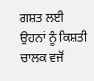ਗਸ਼ਤ ਲਈ ਉਹਨਾਂ ਨੂੰ ਕਿਸ਼ਤੀ ਚਾਲਕ ਵਜੋਂ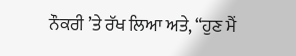ਨੌਕਰੀ ’ਤੇ ਰੱਖ ਲਿਆ ਅਤੇ, “ਹੁਣ ਮੈਂ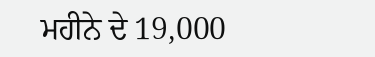ਮਹੀਨੇ ਦੇ 19,000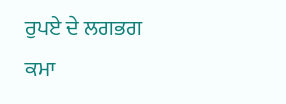ਰੁਪਏ ਦੇ ਲਗਭਗ ਕਮਾ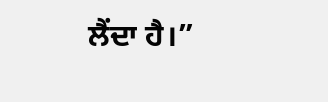ਲੈਂਦਾ ਹੈ।”